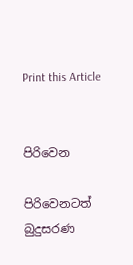Print this Article


පිරිවෙන

පිරිවෙනටත් බුදුසරණ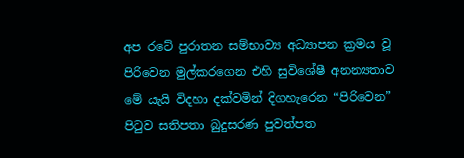අප රටේ පුරාතන සම්භාව්‍ය අධ්‍යාපන ක්‍රමය වූ පිරිවෙන මුල්කරගෙන එහි සුවිශේෂී අනන්‍යතාව මේ යැයි විදහා දක්වමින් දිගහැරෙන “පිරිවෙන” පිටුව සතිපතා බුදුසරණ පුවත්පත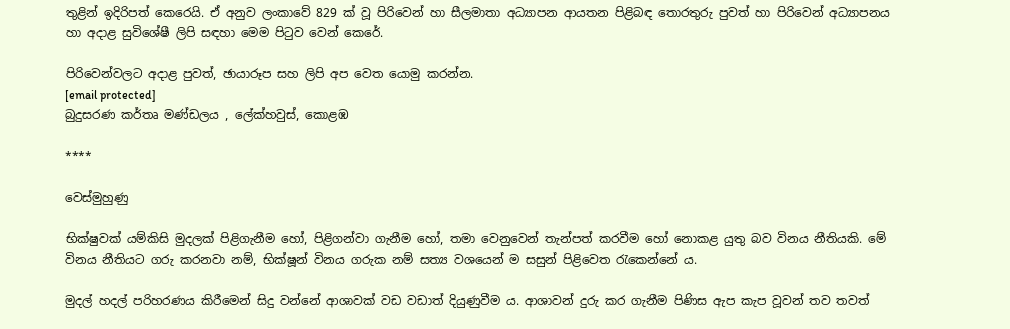තුළින් ඉදිරිපත් කෙරෙයි. ඒ අනුව ලංකාවේ 829 ක් වූ පිරිවෙන් හා සීලමාතා අධ්‍යාපන ආයතන පිළිබඳ තොරතුරු පුවත් හා පිරිවෙන් අධ්‍යාපනය හා අදාළ සුවිශේෂී ලිපි සඳහා මෙම පිටුව වෙන් කෙරේ.

පිරිවෙන්වලට අදාළ පුවත්, ඡායාරූප සහ ලිපි අප වෙත යොමු කරන්න.
[email protected]
බුදුසරණ කර්තෘ මණ්ඩලය , ලේක්හවුස්, කොළඹ

****

වෙස්මුහුණු

භික්ෂුවක් යම්කිසි මුදලක් පිළිගැනීම හෝ, පිළිගන්වා ගැනීම හෝ, තමා වෙනුවෙන් තැන්පත් කරවීම හෝ නොකළ යුතු බව විනය නීතියකි. මේ විනය නීතියට ගරු කරනවා නම්, භික්ෂූන් විනය ගරුක නම් සත්‍ය වශයෙන් ම සසුන් පිළිවෙත රැකෙන්නේ ය.

මුදල් හදල් පරිහරණය කිරීමෙන් සිදු වන්නේ ආශාවක් වඩ වඩාත් දියුණුවීම ය. ආශාවන් දුරු කර ගැනීම පිණිස ඇප කැප වූවන් තව තවත්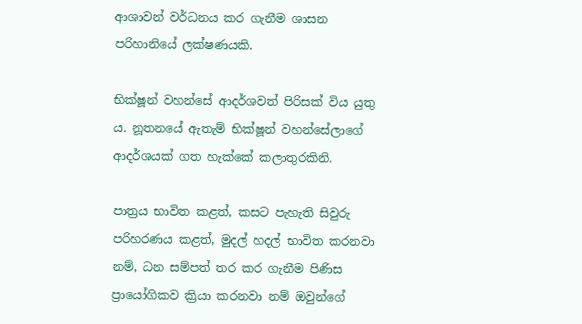ආශාවන් වර්ධනය කර ගැනීම ශාසන පරිහානියේ ලක්ෂණයකි.

භික්ෂූන් වහන්සේ ආදර්ශවත් පිරිසක් විය යුතු ය. නූතනයේ ඇතැම් භික්ෂූන් වහන්සේලාගේ ආදර්ශයක් ගත හැක්කේ කලාතුරකිනි.

පාත්‍රය භාවිත කළත්, කසට පැහැති සිවුරු පරිහරණය කළත්, මුදල් හදල් භාවිත කරනවා නම්, ධන සම්පත් තර කර ගැනීම පිණිස ප්‍රායෝගිකව ක්‍රියා කරනවා නම් ඔවුන්ගේ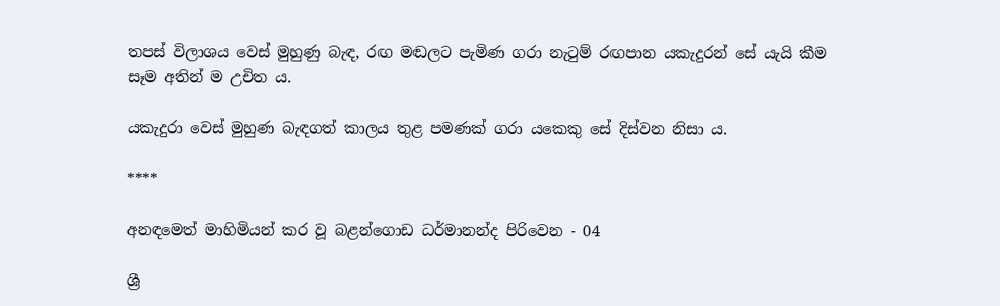තපස් විලාශය වෙස් මුහුණු බැඳ, රඟ මඬලට පැමිණ ගරා නැටුම් රඟපාන යකැදුරන් සේ යැයි කීම සෑම අතින් ම උචිත ය.

යකැදුරා වෙස් මුහුණ බැඳගත් කාලය තුළ පමණක් ගරා යකෙකු සේ දිස්වන නිසා ය.

****

අනඳමෙත් මාහිමියන් කර වූ බළන්ගොඩ ධර්මානන්ද පිරිවෙන - 04

ශ්‍රී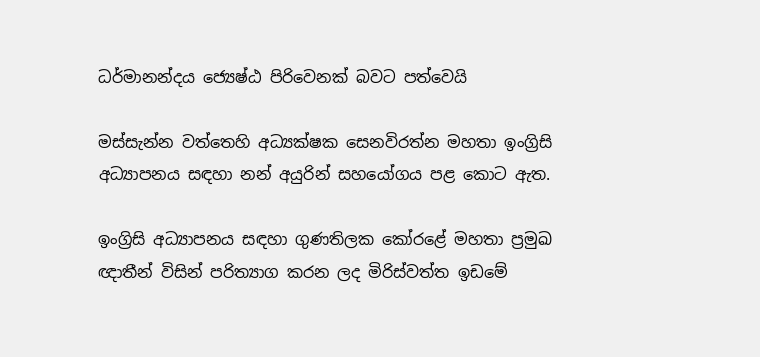ධර්මානන්දය ජ්‍යෙෂ්ඨ පිරිවෙනක් බවට පත්වෙයි

මස්සැන්න වත්තෙහි අධ්‍යක්ෂක සෙනවිරත්න මහතා ඉංග්‍රිසි අධ්‍යාපනය සඳහා නන් අයුරින් සහයෝගය පළ කොට ඇත.

ඉංග්‍රිසි අධ්‍යාපනය සඳහා ගුණතිලක කෝරළේ මහතා ප්‍රමුඛ ඥාතීන් විසින් පරිත්‍යාග කරන ලද මිරිස්වත්ත ඉඩමේ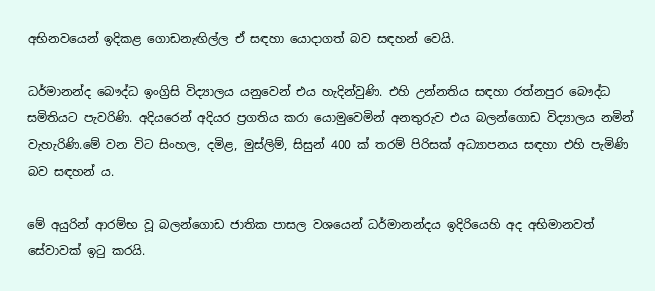අභිනවයෙන් ඉදිකළ ගොඩනැඟිල්ල ඒ සඳහා යොදාගත් බව සඳහන් වෙයි.

ධර්මානන්ද බෞද්ධ ඉංග්‍රිසි විද්‍යාලය යනුවෙන් එය හැදින්වුණි. එහි උන්නතිය සඳහා රත්නපුර බෞද්ධ සමිතියට පැවරිණි. අදියරෙන් අදියර ප්‍රගතිය කරා යොමුවෙමින් අනතුරුව එය බලන්ගොඩ විද්‍යාලය නමින් වැහැරිණි.මේ වන විට සිංහල, දමිළ, මුස්ලිම්, සිසුන් 400 ක් තරම් පිරිසක් අධ්‍යාපනය සඳහා එහි පැමිණි බව සඳහන් ය.

මේ අයුරින් ආරම්භ වූ බලන්ගොඩ ජාතික පාසල වශයෙන් ධර්මානන්දය ඉදිරියෙහි අද අභිමානවත් සේවාවක් ඉටු කරයි.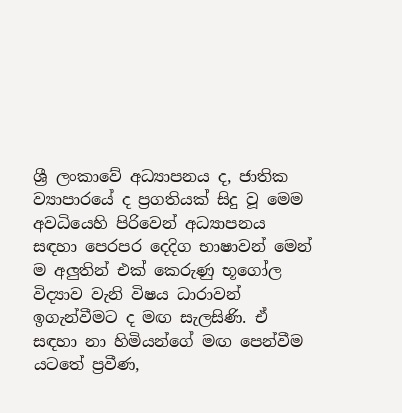ශ්‍රී ලංකාවේ අධ්‍යාපනය ද, ජාතික ව්‍යාපාරයේ ද ප්‍රගතියක් සිදු වූ මෙම අවධියෙහි පිරිවෙන් අධ්‍යාපනය සඳහා පෙරපර දෙදිග භාෂාවන් මෙන් ම අලුතින් එක් කෙරුණු භූගෝල විද්‍යාව වැනි විෂය ධාරාවන් ඉගැන්වීමට ද මඟ සැලසිණි. ඒ සඳහා නා හිමියන්ගේ මඟ පෙන්වීම යටතේ ප්‍රවීණ,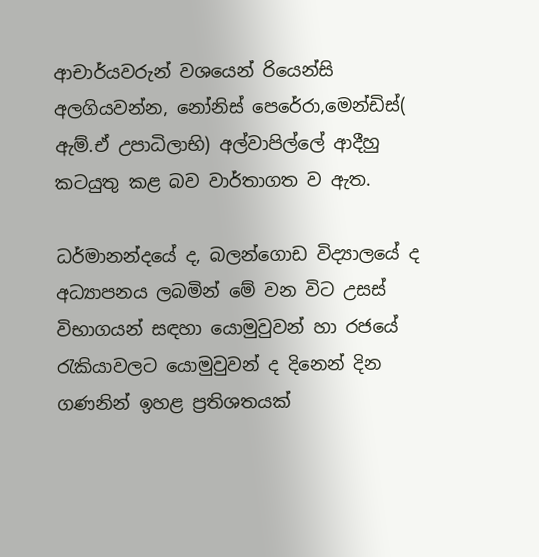ආචාර්යවරුන් වශයෙන් රියෙන්සි අලගියවන්න, නෝනිස් පෙරේරා,මෙන්ඩිස්( ඇම්.ඒ උපාධිලාභි) අල්වාපිල්ලේ ආදීහු කටයුතු කළ බව වාර්තාගත ව ඇත.

ධර්මානන්දයේ ද, බලන්ගොඩ විද්‍යාලයේ ද අධ්‍යාපනය ලබමින් මේ වන විට උසස් විභාගයන් සඳහා යොමුවුවන් හා රජයේ රැකියාවලට යොමුවුවන් ද දිනෙන් දින ගණනින් ඉහළ ප්‍රතිශතයක්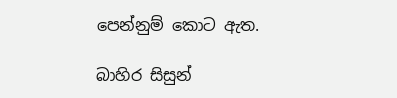පෙන්නුම් කොට ඇත.

බාහිර සිසුන්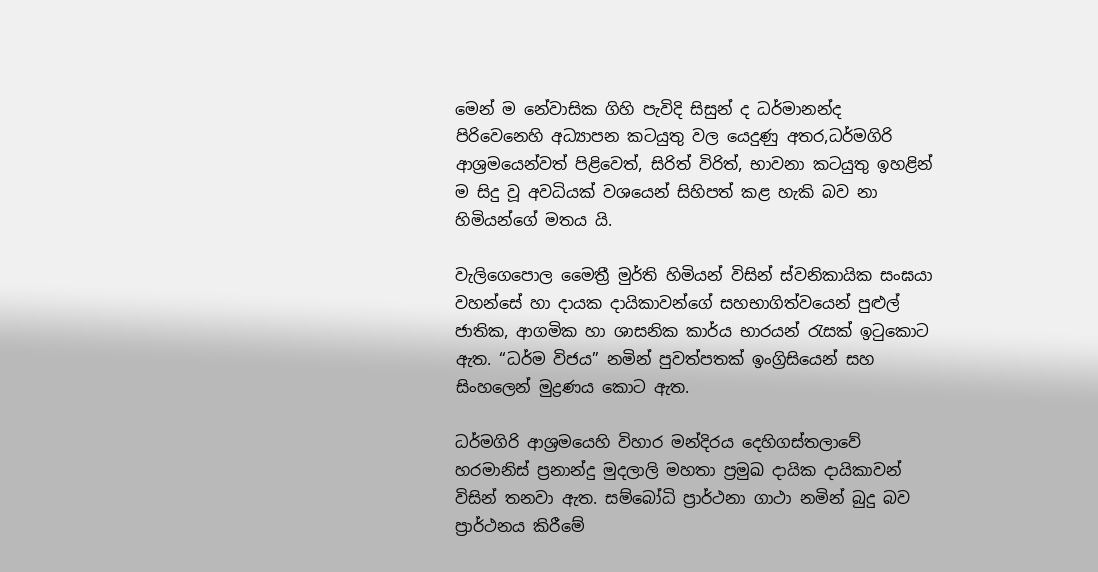මෙන් ම නේවාසික ගිහි පැවිදි සිසුන් ද ධර්මානන්ද පිරිවෙනෙහි අධ්‍යාපන කටයුතු වල යෙදුණු අතර,ධර්මගිරි ආශ්‍රමයෙන්වත් පිළිවෙත්, සිරිත් විරිත්, භාවනා කටයුතු ඉහළින් ම සිදු වූ අවධියක් වශයෙන් සිහිපත් කළ හැකි බව නා හිමියන්ගේ මතය යි.

වැලිගෙපොල මෛත්‍රී මුර්ති හිමියන් විසින් ස්වනිකායික සංඝයා වහන්සේ හා දායක දායිකාවන්ගේ සහභාගිත්වයෙන් පුළුල් ජාතික, ආගමික හා ශාසනික කාර්ය භාරයන් රැසක් ඉටුකොට ඇත. “ධර්ම විජය” නමින් පුවත්පතක් ඉංග්‍රිසියෙන් සහ සිංහලෙන් මුද්‍රණය කොට ඇත.

ධර්මගිරි ආශ්‍රමයෙහි විහාර මන්දිරය දෙහිගස්තලාවේ හරමානිස් ප්‍රනාන්දු මුදලාලි මහතා ප්‍රමුඛ දායික දායිකාවන් විසින් තනවා ඇත. සම්බෝධි ප්‍රාර්ථනා ගාථා නමින් බුදු බව ප්‍රාර්ථනය කිරීමේ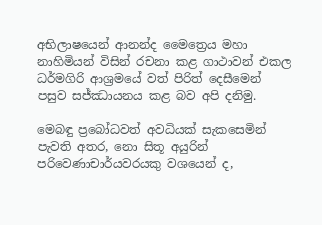අභිලාෂයෙන් ආනන්ද මෛත්‍රෙය මහා නාහිමියන් විසින් රචනා කළ ගාථාවන් එකල ධර්මගිරි ආශ්‍රමයේ වත් පිරිත් දෙසීමෙන් පසුව සජ්ඣායනය කළ බව අපි දනිමු.

මෙබඳු ප්‍රබෝධවත් අවධියක් සැකසෙමින් පැවති අතර, නො සිතූ අයුරින් පරිවෙණාචාර්යවරයකු වශයෙන් ද,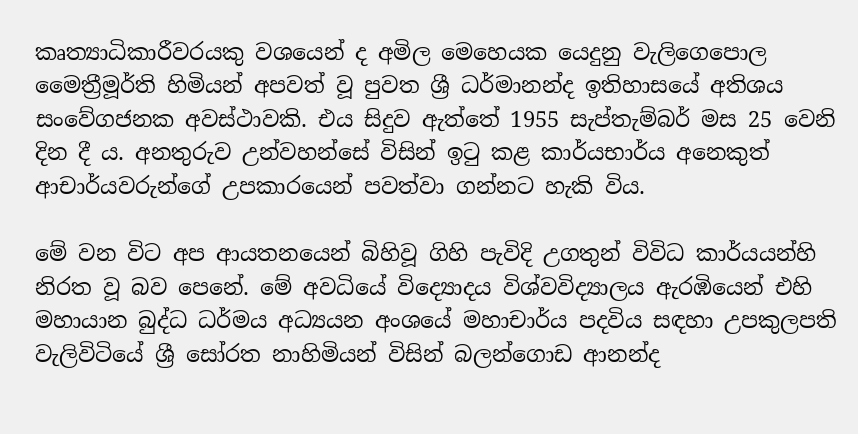කෘත්‍යාධිකාරීවරයකු වශයෙන් ද අමිල මෙහෙයක යෙදුනු වැලිගෙපොල මෛත්‍රීමූර්ති හිමියන් අපවත් වූ පුවත ශ්‍රී ධර්මානන්ද ඉතිහාසයේ අතිශය සංවේගජනක අවස්ථාවකි. එය සිදුව ඇත්තේ 1955 සැප්තැම්බර් මස 25 වෙනි දින දී ය. අනතුරුව උන්වහන්සේ විසින් ඉටු කළ කාර්යභාර්ය අනෙකුත් ආචාර්යවරුන්ගේ උපකාරයෙන් පවත්වා ගන්නට හැකි විය.

මේ වන විට අප ආයතනයෙන් බිහිවූ ගිහි පැවිදි උගතුන් විවිධ කාර්යයන්හි නිරත වූ බව පෙනේ. මේ අවධියේ විද්‍යොදය විශ්වවිද්‍යාලය ඇරඹියෙන් එහි මහායාන බුද්ධ ධර්මය අධ්‍යයන අංශයේ මහාචාර්ය පදවිය සඳහා උපකුලපති වැලිවිටියේ ශ්‍රී සෝරත නාහිමියන් විසින් බලන්ගොඩ ආනන්ද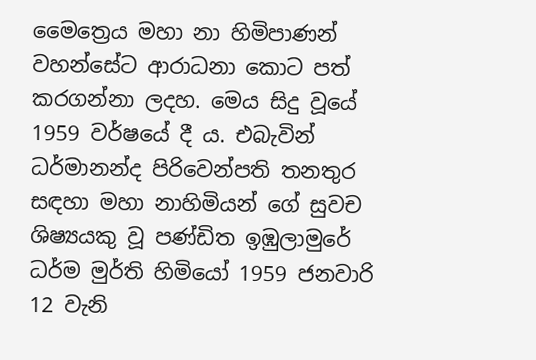මෛත්‍රෙය මහා නා හිමිපාණන් වහන්සේට ආරාධනා කොට පත් කරගන්නා ලදහ. මෙය සිදු වූයේ 1959 වර්ෂයේ දී ය. එබැවින් ධර්මානන්ද පිරිවෙන්පති තනතුර සඳහා මහා නාහිමියන් ගේ සුවච ශිෂ්‍යයකු වූ පණ්ඩිත ඉඹුලාමුරේ ධර්ම මුර්ති හිමියෝ 1959 ජනවාරි 12 වැනි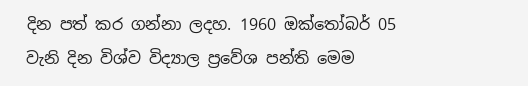දින පත් කර ගන්නා ලදහ. 1960 ඔක්තෝබර් 05 වැනි දින විශ්ව විද්‍යාල ප්‍රවේශ පන්ති මෙම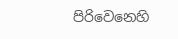පිරිවෙනෙහි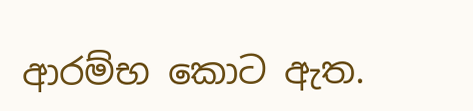ආරම්භ කොට ඇත.